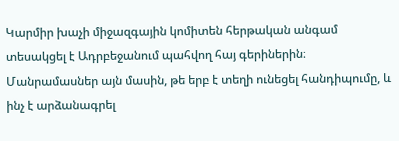Կարմիր խաչի միջազգային կոմիտեն հերթական անգամ տեսակցել է Ադրբեջանում պահվող հայ գերիներին։ Մանրամասներ այն մասին, թե երբ է տեղի ունեցել հանդիպումը, և ինչ է արձանագրել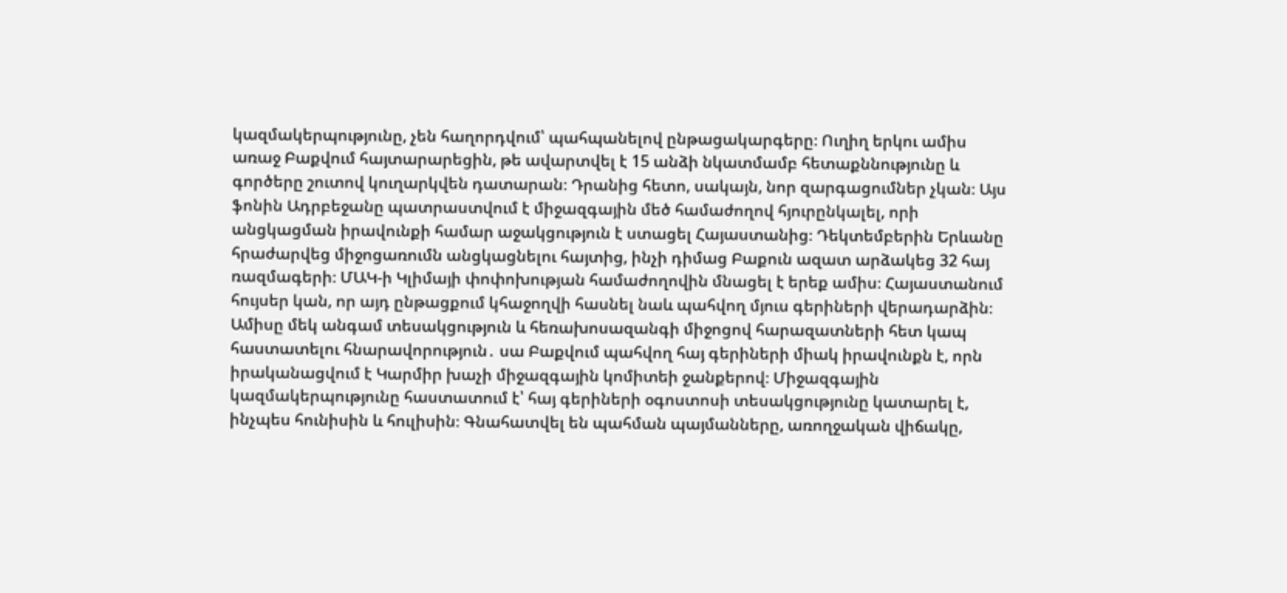կազմակերպությունը, չեն հաղորդվում՝ պահպանելով ընթացակարգերը։ Ուղիղ երկու ամիս առաջ Բաքվում հայտարարեցին, թե ավարտվել է 15 անձի նկատմամբ հետաքննությունը և գործերը շուտով կուղարկվեն դատարան։ Դրանից հետո, սակայն, նոր զարգացումներ չկան։ Այս ֆոնին Ադրբեջանը պատրաստվում է միջազգային մեծ համաժողով հյուրընկալել, որի անցկացման իրավունքի համար աջակցություն է ստացել Հայաստանից։ Դեկտեմբերին Երևանը հրաժարվեց միջոցառումն անցկացնելու հայտից, ինչի դիմաց Բաքուն ազատ արձակեց 32 հայ ռազմագերի։ ՄԱԿ-ի Կլիմայի փոփոխության համաժողովին մնացել է երեք ամիս։ Հայաստանում հույսեր կան, որ այդ ընթացքում կհաջողվի հասնել նաև պահվող մյուս գերիների վերադարձին։
Ամիսը մեկ անգամ տեսակցություն և հեռախոսազանգի միջոցով հարազատների հետ կապ հաստատելու հնարավորություն․ սա Բաքվում պահվող հայ գերիների միակ իրավունքն է, որն իրականացվում է Կարմիր խաչի միջազգային կոմիտեի ջանքերով։ Միջազգային կազմակերպությունը հաստատում է՝ հայ գերիների օգոստոսի տեսակցությունը կատարել է, ինչպես հունիսին և հուլիսին։ Գնահատվել են պահման պայմանները, առողջական վիճակը,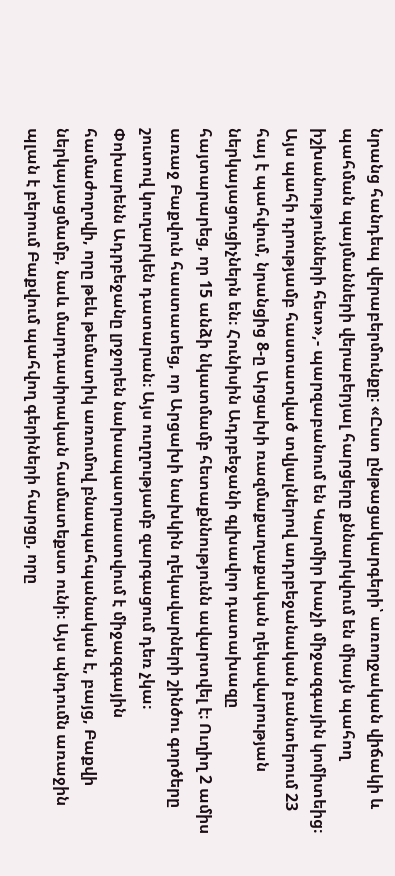նրանց հանդեպ վերաբերմունքը։ «Ըստ ընթացակարգերի՝ առողջական վիճակի և պահման պայմանների վերաբերյալ հարցերը քննարկվում են միայն պահող իշխանությունների հետ»,- պարզաբանում են Կարմիր խաչի միջազգային կոմիտեից։
Այս պահի դրությամբ հաստատված տվյալներով ադրբեջանական բանտերում 23 հայ է պահվում, նրանցից 8-ը Արցախի ռազմաքաղաքական ղեկավարության ներկայացուցիչներն են։ Հունիսին Ադրբեջանի գլխավոր դատախազը հայտարարեց, որ 15 անձի նկատմամբ հետաքննությունն ավարտվել է։ Ուղիղ 2 ամիս առաջ Բաքվուն հաստատեց, որ Արցախի նախկին ղեկավարների շինծու գործերը շուտով կուղարկեն դատարան։ Այս ուղղությամբ զարգացում դեռ չկա։
Փոխարենն Ադրբեջանը լրջորեն նախապատրաստվում է միջազգային համաժողովի, որը թեև թեմատիկ առումով բնապահպանական է, բայց, Բաքվի ներկայացմամբ, նաև մարդասիրական համատեքստ ունի։ Այս պնդումն առաջին պլան է բերում Բաքվում պահվող գերիների հարցը, որը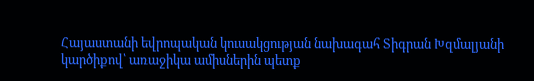Հայաստանի եվրոպական կուսակցության նախագահ Տիգրան Խզմալյանի կարծիքով՝ առաջիկա ամիսներին պետք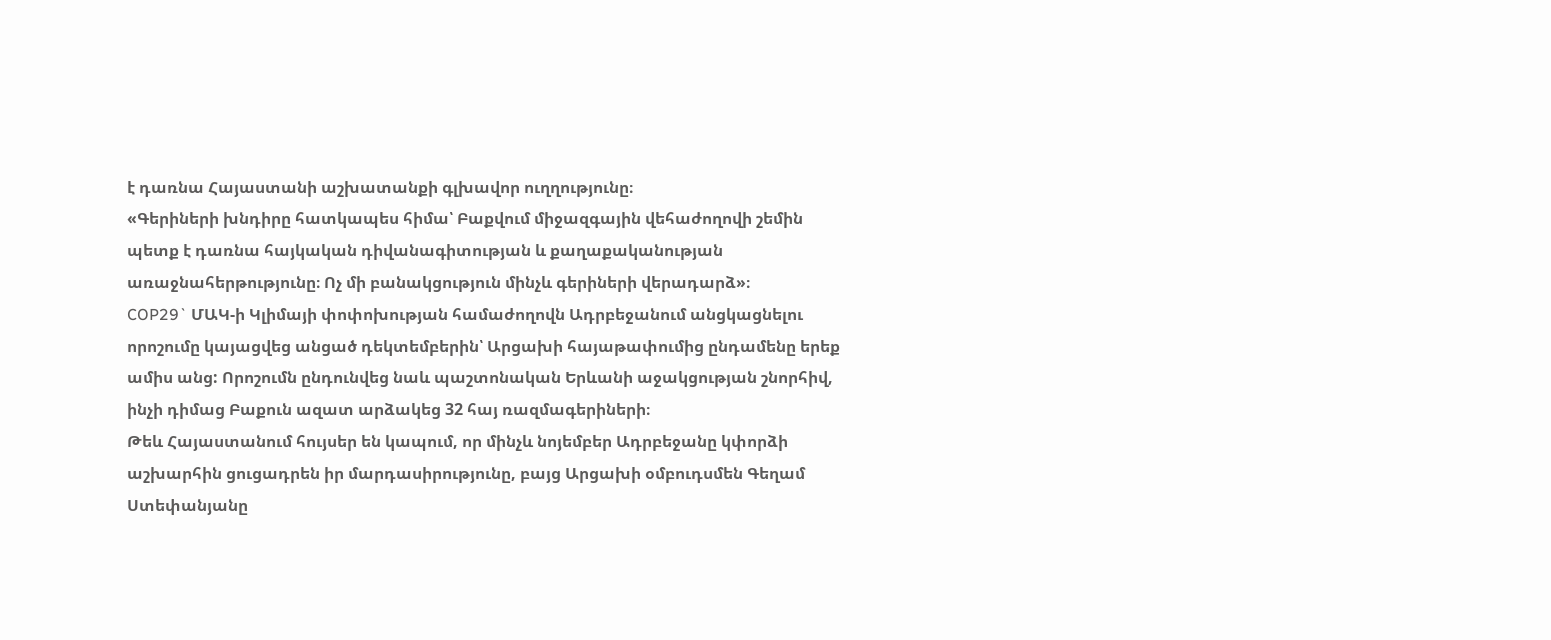է դառնա Հայաստանի աշխատանքի գլխավոր ուղղությունը։
«Գերիների խնդիրը հատկապես հիմա՝ Բաքվում միջազգային վեհաժողովի շեմին պետք է դառնա հայկական դիվանագիտության և քաղաքականության առաջնահերթությունը։ Ոչ մի բանակցություն մինչև գերիների վերադարձ»։
COP29` ՄԱԿ-ի Կլիմայի փոփոխության համաժողովն Ադրբեջանում անցկացնելու որոշումը կայացվեց անցած դեկտեմբերին՝ Արցախի հայաթափումից ընդամենը երեք ամիս անց: Որոշումն ընդունվեց նաև պաշտոնական Երևանի աջակցության շնորհիվ, ինչի դիմաց Բաքուն ազատ արձակեց 32 հայ ռազմագերիների։
Թեև Հայաստանում հույսեր են կապում, որ մինչև նոյեմբեր Ադրբեջանը կփորձի աշխարհին ցուցադրեն իր մարդասիրությունը, բայց Արցախի օմբուդսմեն Գեղամ Ստեփանյանը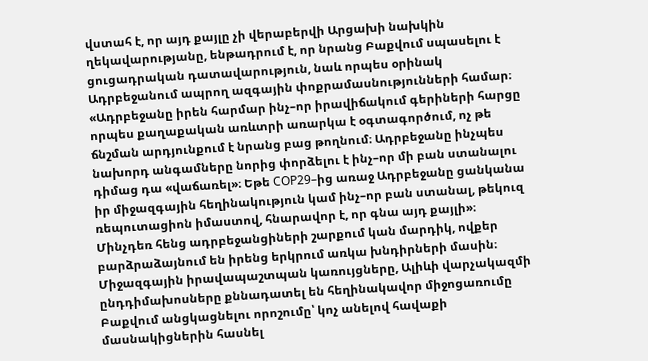վստահ է, որ այդ քայլը չի վերաբերվի Արցախի նախկին ղեկավարությանը, ենթադրում է, որ նրանց Բաքվում սպասելու է ցուցադրական դատավարություն, նաև որպես օրինակ Ադրբեջանում ապրող ազգային փոքրամասնությունների համար։
«Ադրբեջանը իրեն հարմար ինչ–որ իրավիճակում գերիների հարցը որպես քաղաքական առևտրի առարկա է օգտագործում, ոչ թե ճնշման արդյունքում է նրանց բաց թողնում։ Ադրբեջանը ինչպես նախորդ անգամները նորից փորձելու է ինչ–որ մի բան ստանալու դիմաց դա «վաճառել»։ Եթե COP29–ից առաջ Ադրբեջանը ցանկանա իր միջազգային հեղինակություն կամ ինչ–որ բան ստանալ, թեկուզ ռեպուտացիոն իմաստով, հնարավոր է, որ գնա այդ քայլի»։
Մինչդեռ հենց ադրբեջանցիների շարքում կան մարդիկ, ովքեր բարձրաձայնում են իրենց երկրում առկա խնդիրների մասին։ Միջազգային իրավապաշտպան կառույցները, Ալիևի վարչակազմի ընդդիմախոսները քննադատել են հեղինակավոր միջոցառումը Բաքվում անցկացնելու որոշումը՝ կոչ անելով հավաքի մասնակիցներին հասնել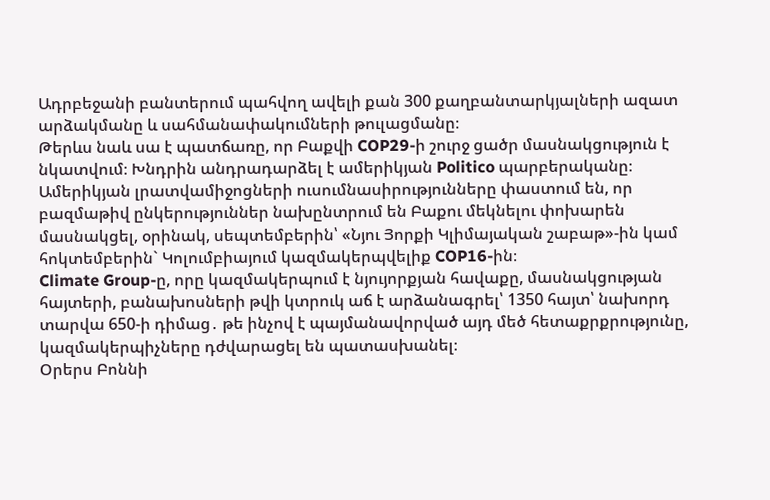Ադրբեջանի բանտերում պահվող ավելի քան 300 քաղբանտարկյալների ազատ արձակմանը և սահմանափակումների թուլացմանը։
Թերևս նաև սա է պատճառը, որ Բաքվի COP29-ի շուրջ ցածր մասնակցություն է նկատվում։ Խնդրին անդրադարձել է ամերիկյան Politico պարբերականը։ Ամերիկյան լրատվամիջոցների ուսումնասիրությունները փաստում են, որ բազմաթիվ ընկերություններ նախընտրում են Բաքու մեկնելու փոխարեն մասնակցել, օրինակ, սեպտեմբերին՝ «Նյու Յորքի Կլիմայական շաբաթ»-ին կամ հոկտեմբերին` Կոլումբիայում կազմակերպվելիք COP16-ին։
Climate Group-ը, որը կազմակերպում է նյույորքյան հավաքը, մասնակցության հայտերի, բանախոսների թվի կտրուկ աճ է արձանագրել՝ 1350 հայտ՝ նախորդ տարվա 650-ի դիմաց․ թե ինչով է պայմանավորված այդ մեծ հետաքրքրությունը, կազմակերպիչները դժվարացել են պատասխանել։
Օրերս Բոննի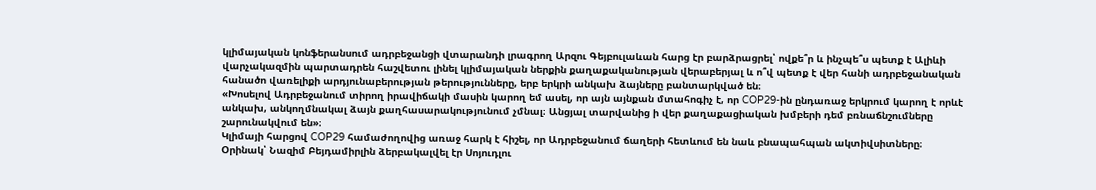կլիմայական կոնֆերանսում ադրբեջանցի վտարանդի լրագրող Արզու Գեյբուլաևան հարց էր բարձրացրել՝ ովքե՞ր և ինչպե՞ս պետք է Ալիևի վարչակազմին պարտադրեն հաշվետու լինել կլիմայական ներքին քաղաքականության վերաբերյալ և ո՞վ պետք է վեր հանի ադրբեջանական հանածո վառելիքի արդյունաբերության թերությունները, երբ երկրի անկախ ձայները բանտարկված են։
«Խոսելով Ադրբեջանում տիրող իրավիճակի մասին կարող եմ ասել, որ այն այնքան մտահոգիչ է, որ COP29-ին ընդառաջ երկրում կարող է որևէ անկախ, անկողմնակալ ձայն քաղհասարակությունում չմնալ։ Անցյալ տարվանից ի վեր քաղաքացիական խմբերի դեմ բռնաճնշումները շարունակվում են»։
Կլիմայի հարցով COP29 համաժողովից առաջ հարկ է հիշել, որ Ադրբեջանում ճաղերի հետևում են նաև բնապահպան ակտիվսիտները։ Օրինակ՝ Նազիմ Բեյդամիրլին ձերբակալվել էր Սոյուդլու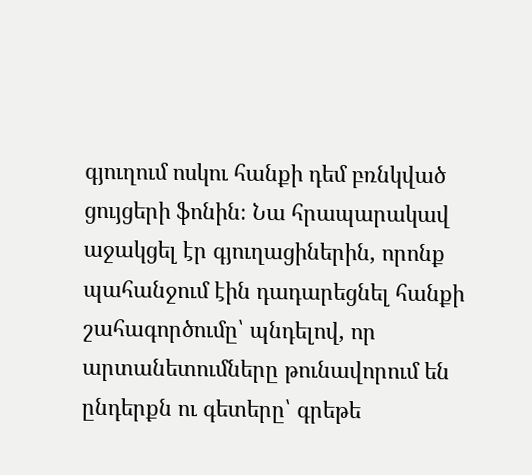գյուղում ոսկու հանքի դեմ բռնկված ցույցերի ֆոնին։ Նա հրապարակավ աջակցել էր գյուղացիներին, որոնք պահանջում էին դադարեցնել հանքի շահագործումը՝ պնդելով, որ արտանետումները թունավորում են ընդերքն ու գետերը՝ գրեթե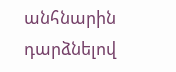անհնարին դարձնելով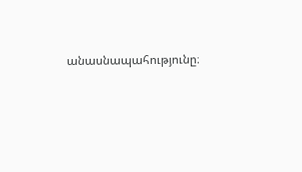անասնապահությունը։